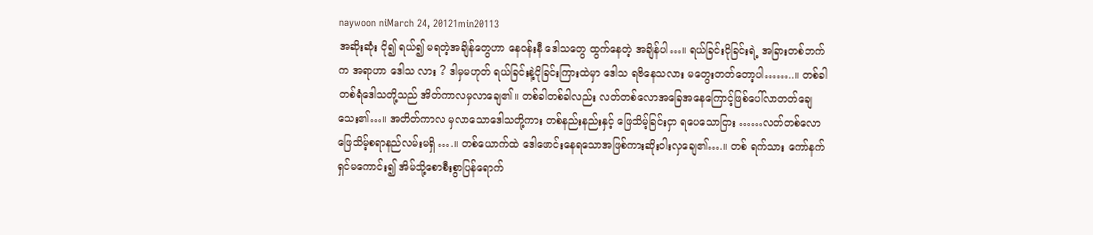naywoon niMarch 24, 20121min20113
အဆိုးဆုံး ငို၍ ရယ်၍ မရတဲ့အချိန်တွေဟာ နေဝန်းနီ ဒေါသတွေ ထွက်နေတဲ့ အချိန်ပါ…။ ရယ်ခြင်းငိုခြင်းရဲ့ အခြားတစ်ဘက်က အရာဟာ ဒေါသ လား ? ဒါမှမဟုတ် ရယ်ခြင်းနဲ့ငိုခြင်းကြားထဲမှာ ဒေါသ ရဗိနေသလား မတွေးတတ်တော့ပါ……..။ တစ်ခါတစ်ရံဒေါသတို့သည် အိတ်ကာလမှလာချေ၏။ တစ်ခါတစ်ခါလည်း လတ်တစ်လောအခြေအနေကြောင့်ဖြစ်ပေါ်လာတတ်ချေသေး၏…။ အတိတ်ကာလ မှလာသောဒေါသတို့ကား တစ်နည်းနည်းနှင့် ဖြေသိမ့်ခြင်းငှာ ရပေသောငြား ……လတ်တစ်လော ဖြေသိမ့်စရာနည်လမ်းမရှိ ….။ တစ်ယောက်ထဲ ဒေါဖောင်းနေရသောအဖြစ်ကားဆိုးဝါးလှချေ၏….။ တစ် ရက်သား ကော်နက်ရှင်မကောင်း၍ အိမ်သို့စောစီးစွာပြန်ရောက်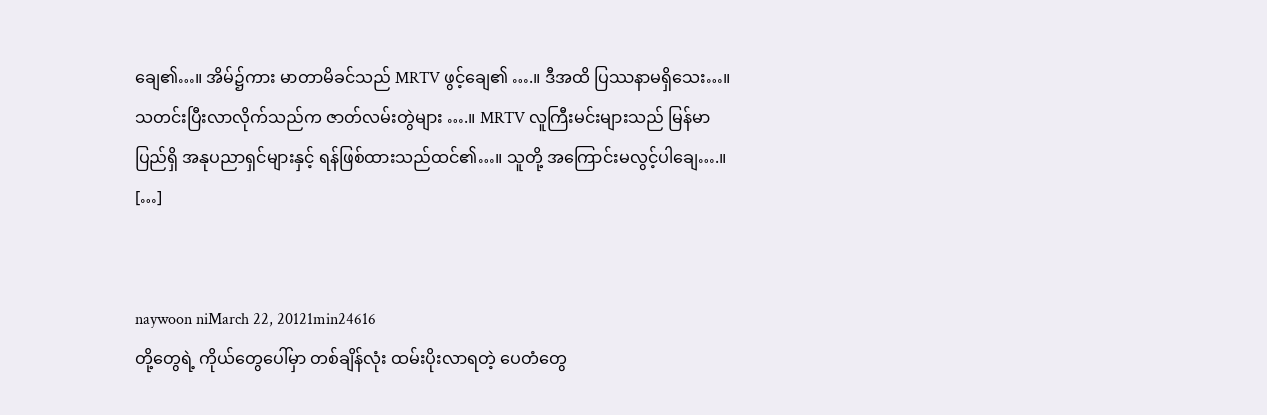ချေ၏…။ အိမ်၌ကား မာတာမိခင်သည် MRTV ဖွင့်ချေ၏ ….။ ဒီအထိ ပြဿနာမရှိသေး…။ သတင်းပြီးလာလိုက်သည်က ဇာတ်လမ်းတွဲများ ….။ MRTV လူကြီးမင်းများသည် မြန်မာပြည်ရှိ အနုပညာရှင်များနှင့် ရန်ဖြစ်ထားသည်ထင်၏…။ သူတို့ အကြောင်းမလွင့်ပါချေ….။ […]


naywoon niMarch 22, 20121min24616
တို့တွေရဲ့ ကိုယ်တွေပေါ်မှာ တစ်ချိန်လုံး ထမ်းပိုးလာရတဲ့ ပေတံတွေ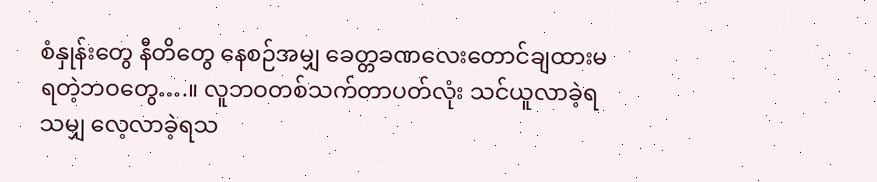စံနှုန်းတွေ နီတိတွေ နေစဉ်အမျှ ခေတ္တခဏလေးတောင်ချထားမရတဲ့ဘဝတွေ….။ လူဘဝတစ်သက်တာပတ်လုံး သင်ယူလာခဲ့ရသမျှ လေ့လာခဲ့ရသ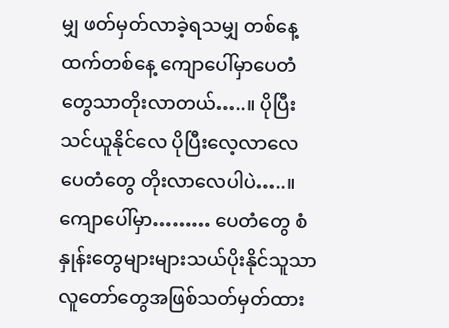မျှ ဖတ်မှတ်လာခဲ့ရသမျှ တစ်နေ့ထက်တစ်နေ့ ကျောပေါ်မှာပေတံတွေသာတိုးလာတယ်…..။ ပိုပြီးသင်ယူနိုင်လေ ပိုပြီးလေ့လာလေ ပေတံတွေ တိုးလာလေပါပဲ…..။ ကျောပေါ်မှာ……… ပေတံတွေ စံနှုန်းတွေများများသယ်ပိုးနိုင်သူသာ လူတော်တွေအဖြစ်သတ်မှတ်ထား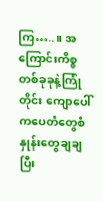ကြ…..။ အကြောင်းကိစ္စတစ်ခုခုနဲ့ကြုံတိုင်း ကျောပေါ်ကပေတံတွေစံနှုန်းတွေချချပြီး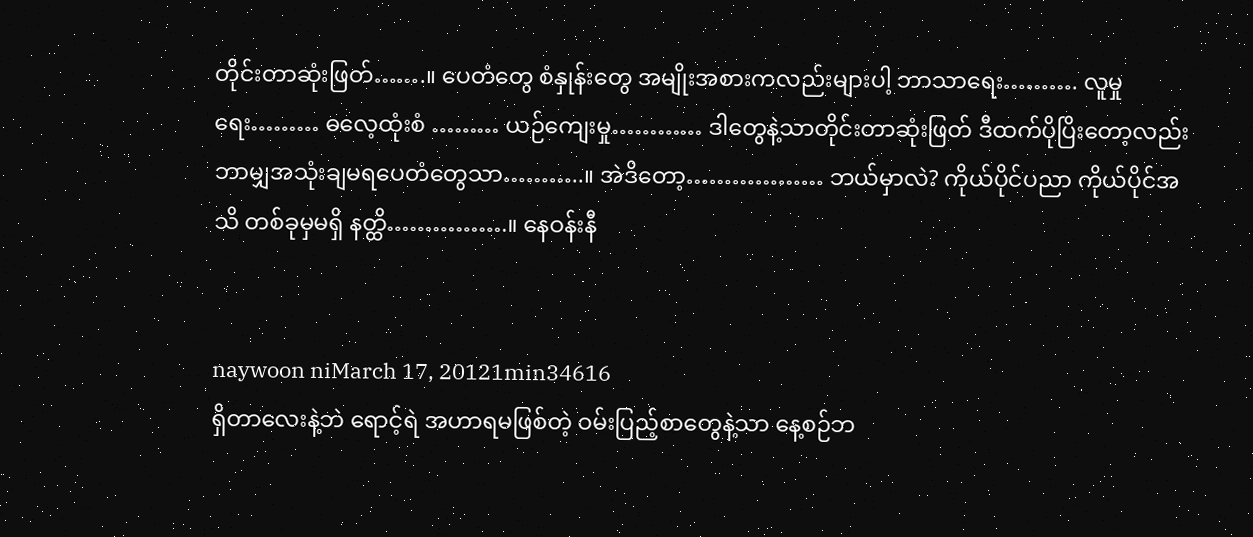တိုင်းတာဆုံးဖြတ်…….။ ပေတံတွေ စံနှုန်းတွေ အမျိုးအစားကလည်းများပါ့ ဘာသာရေး………. လူမှုရေး……… ဓလေ့ထုံးစံ ……… ယဉ်ကျေးမှု………… ဒါတွေနဲ့သာတိုင်းတာဆုံးဖြတ် ဒီထက်ပိုပြိးတော့လည်း ဘာမျှအသုံးချမရပေတံတွေသာ………..။ အဲဒိတော့……………… ဘယ်မှာလဲ? ကိုယ်ပိုင်ပညာ ကိုယ်ပိုင်အသိ တစ်ခုမှမရှိ နတ္ထိ…………….။ နေဝန်းနီ


naywoon niMarch 17, 20121min34616
ရှိတာလေးနဲ့ဘဲ ရောင့်ရဲ အဟာရမဖြစ်တဲ့ ဝမ်းပြည့်စာတွေနဲ့သာ နေ့စဉ်ဘ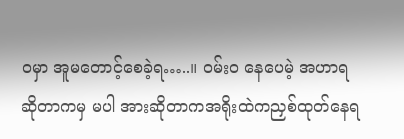ဝမှာ အူမတောင့်စေခဲ့ရ…..။ ဝမ်းဝ နေပေမဲ့ အဟာရဆိုတာကမှ မပါ အားဆိုတာကအရိုးထဲကညှစ်ထုတ်နေရ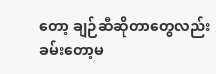တော့ ချဉ်ဆီဆိုတာတွေလည်း ခမ်းတော့မ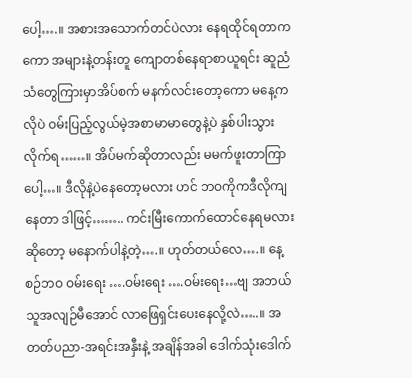ပေါ့….။ အစားအသောက်တင်ပဲလား နေရထိုင်ရတာကကော အများနဲ့တန်းတူ ကျောတစ်နေရာစာယူရင်း ဆူညံသံတွေကြားမှာအိပ်စက် မနက်လင်းတော့ကော မနေ့ကလိုပဲ ဝမ်းပြည့်လွယ်မဲ့အစာမာမာတွေနဲ့ပဲ နှစ်ပါးသွားလိုက်ရ……။ အိပ်မက်ဆိုတာလည်း မမက်ဖူးတာကြာပေါ့…။ ဒီလိုနဲ့ပဲနေတော့မလား ဟင် ဘဝကိုကဒီလိုကျနေတာ ဒါဖြင့်…….. ကင်းမြီးကောက်ထောင်နေရမလား ဆိုတော့ မနောက်ပါနဲ့တဲ့….။ ဟုတ်တယ်လေ….။ နေ့စဉ်ဘဝ ဝမ်းရေး ….ဝမ်းရေး ….ဝမ်းရေး…ဗျ အဘယ်သူအလျဉ်မီအောင် လာဖြေရှင်းပေးနေလို့လဲ…..။ အတတ်ပညာ-အရင်းအနှီးနဲ့ အချိန်အခါ ဒေါက်သုံးဒေါက်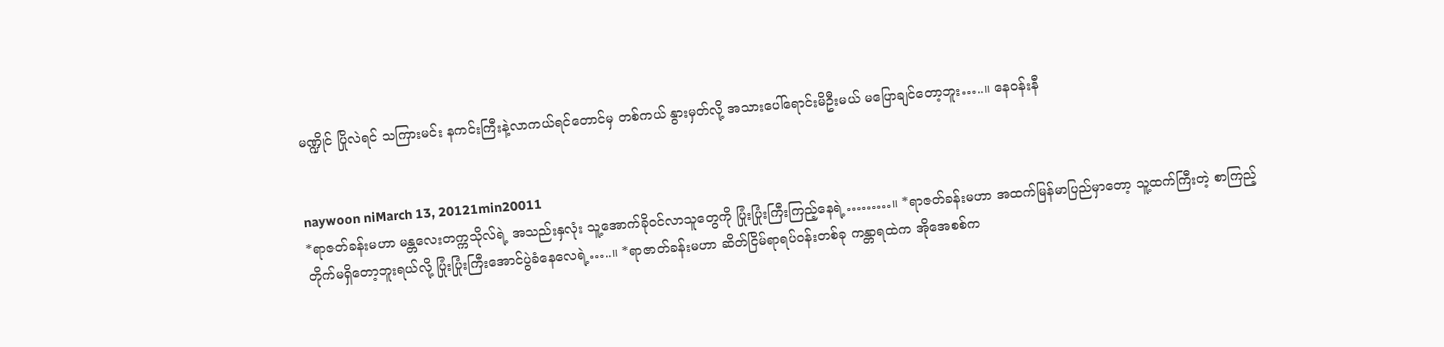မဏ္ဍိုင် ပြိုလဲရင် သကြားမင်း နကင်းကြီးနဲ့လာကယ်ရင်တောင်မှ တစ်ကယ် နွားမှတ်လို့ အသားပေါ်ရောင်းမိဦးမယ် မပြောချင်တော့ဘူး…..။ နေဝန်းနီ


naywoon niMarch 13, 20121min20011
*ရာဇတ်ခန်းမဟာ မန္တလေးတက္ကသိုလ်ရဲ့ အသည်းနှလုံး သူ့အောက်ခိုဝင်လာသူတွေကို ပြုံးပြုံးကြီးကြည့်နေရဲ့………။ *ရာဇတ်ခန်းမဟာ အထက်မြန်မာပြည်မှာတော့ သူ့ထက်ကြီးတဲ့ စာကြည့်တိုက်မရှိတော့ဘူးရယ်လို့ ပြုံးပြုံးကြီးအောင်ပွဲခံနေလေရဲ့…..။ *ရာဇာတ်ခန်းမဟာ ဆိတ်ငြိမ်ရာရပ်ဝန်းတစ်ခု ကန္တာရထဲက အိုအေစစ်က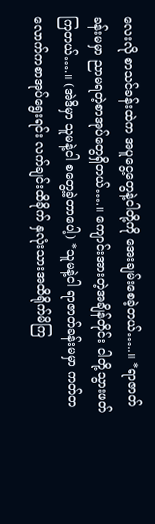လေးလို စာသင်ခန်းထဲက အပူငွေ့တွေနဲ့ငါတို့ကို အေးချမ်းစေခဲ့တယ်…..။ *ရာဇာတ်ခန်းမမှာ ညာမရတဲ့စာအုပ်တွေရှိတယ်….။ ကျောင်းအားတဲ့အချိန်တိုင်း ငါတို့သွားဖတ်ကြတယ်….။ (အဲဒိမှာ သူမနဲ့ငါ စတွေ့ခဲ့တာပေါ့) *သူမနဲ့ငါ ရာဇာတ်ခန်းမမှာ ကတ်တလောက်ကစာအုပ်ရွေးရင်း လက်ချင်းထိခိုက် နှလုံးသားအထိရိုက်မိကြ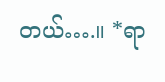တယ်….။ *ရာ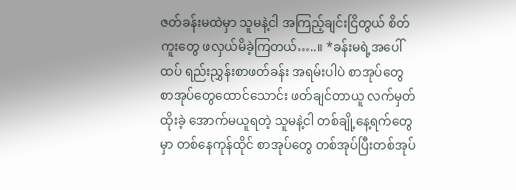ဇတ်ခန်းမထဲမှာ သူမနဲ့ငါ အကြည့်ချင်းငြိတွယ် စိတ်ကူးတွေ ဖလှယ်မိခဲ့ကြတယ်…..။ *ခန်းမရဲ့အပေါ်ထပ် ရည်းညွှန်းစာဖတ်ခန်း အရမ်းပါပဲ စာအုပ်တွေ စာအုပ်တွေထောင်သောင်း ဖတ်ချင်တာယူ လက်မှတ်ထိုးခဲ့ အောက်မယူရတဲ့ သူမနဲ့ငါ တစ်ချို့နေ့ရက်တွေမှာ တစ်နေကုန်ထိုင် စာအုပ်တွေ တစ်အုပ်ပြီးတစ်အုပ်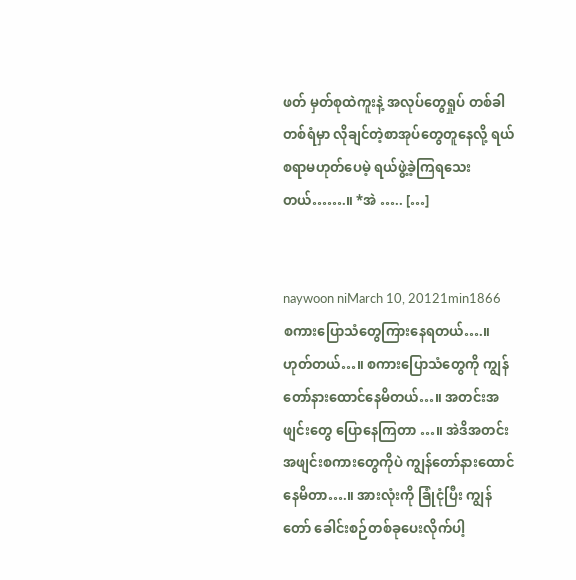ဖတ် မှတ်စုထဲကူးနဲ့ အလုပ်တွေရှုပ် တစ်ခါတစ်ရံမှာ လိုချင်တဲ့စာအုပ်တွေတူနေလို့ ရယ်စရာမဟုတ်ပေမဲ့ ရယ်ဖွဲ့ခဲ့ကြရသေးတယ်…….။ *အဲ ….. […]


naywoon niMarch 10, 20121min1866
စကားပြောသံတွေကြားနေရတယ်….။ ဟုတ်တယ်…။ စကားပြောသံတွေကို ကျွန်တော်နားထောင်နေမိတယ်…။ အတင်းအဖျင်းတွေ ပြောနေကြတာ …။ အဲဒိအတင်းအဖျင်းစကားတွေကိုပဲ ကျွန်တော်နားထောင်နေမိတာ….။ အားလုံးကို ခြုံငုံပြီး ကျွန်တော် ခေါင်းစဉ်တစ်ခုပေးလိုက်ပါ့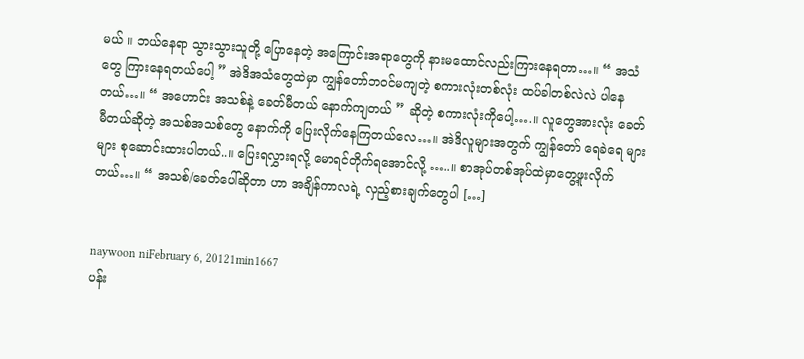မယ် ။ ဘယ်နေရာ သွားသွားသူတို့ ပြောနေတဲ့ အကြောင်းအရာတွေကို နားမထောင်လည်းကြားနေရတာ…။ “ အသံတွေ ကြားနေရတယ်ပေါ့ ” အဲဒိအသံတွေထဲမှာ ကျွန်တော်ဘဝင်မကျတဲ့ စကားလုံးတစ်လုံး ထပ်ခါတစ်လဲလဲ ပါနေတယ်…။ “ အဟောင်း အသစ်နဲ့ ခေတ်မီတယ် နောက်ကျတယ် ” ဆိုတဲ့ စကားလုံးကိုပေါ့….။ လူတွေအားလုံး ခေတ်မီတယ်ဆိုတဲ့ အသစ်အသစ်တွေ နောက်ကို ပြေးလိုက်နေကြတယ်လေ…။ အဲဒိလူများအတွက် ကျွန်တော် ရေခဲရေ များများ စုဆောင်းထားပါတယ်..။ ပြေးရလွှားရလို့ မောရင်တိုက်ရအောင်လို့ …..။ စာအုပ်တစ်အုပ်ထဲမှာတွေ့ဖူးလိုက်တယ်…။ “ အသစ်/ခေတ်ပေါ်ဆိုတာ ဟာ အချိန်ကာလရဲ့ လှည့်စားချက်တွေပါ […]


naywoon niFebruary 6, 20121min1667
ပန်း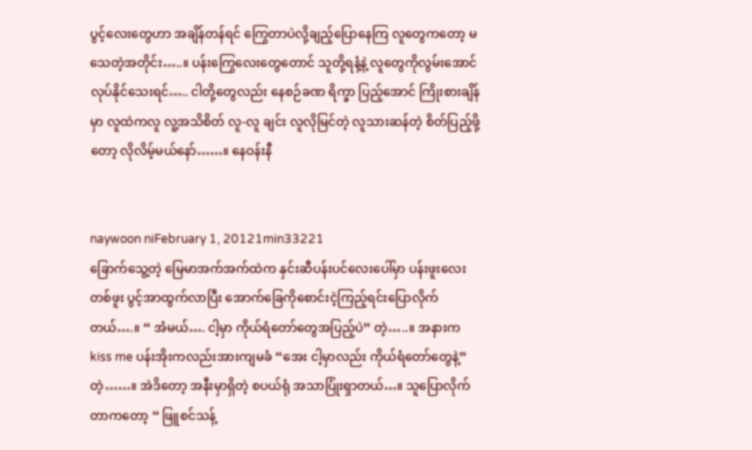ပွင့်လေးတွေဟာ အချိန်တန်ရင် ကြွေတာပဲလို့ချည့်ပြောနေကြ လူတွေကတော့ မသေတဲ့အတိုင်း…..။ ပန်းကြွေလေးတွေတောင် သူတို့ရနံ့နဲ့ လူတွေကိုလွမ်းအောင်လုပ်နိုင်သေးရင်….. ငါတို့တွေလည်း နေစဉ်ခဏ ရိက္ခာ ပြည့်အောင် ကြိုးစားချိန်မှာ လူထဲကလူ လူ့အသိစိတ် လူ-လူ ချင်း လူလိုမြင်တဲ့ လူသားဆန်တဲ့ စိတ်ပြည့်ဖို့တော့ လိုလိမ့်မယ်နော်……။ နေဝန်းနီ


naywoon niFebruary 1, 20121min33221
ခြောက်သွေ့တဲ့ မြေမာအက်အက်ထဲက နှင်းဆီပန်းပင်လေးပေါ်မှာ ပန်းဖူးလေး တစ်ဖူး ပွင့်အာထွက်လာပြီး အောက်ခြေကိုစောင်းငဲ့ကြည့်ရင်းပြောလိုက်တယ်….။ “ အံမယ်…. ငါ့မှာ ကိုယ်ရံတော်တွေအပြည့်ပဲ” တဲ့…..။ အနားက kiss me ပန်းအိုးကလည်းအားကျမခံ “အေး ငါ့မှာလည်း ကိုယ်ရံတော်တွေနဲ့” တဲ့……။ အဲဒိတော့ အနီးမှာရှိတဲ့ စပယ်ရုံ အသာပြုံးရှာတယ်…။ သူပြောလိုက်တာကတော့ “ ဖြူစင်သန့်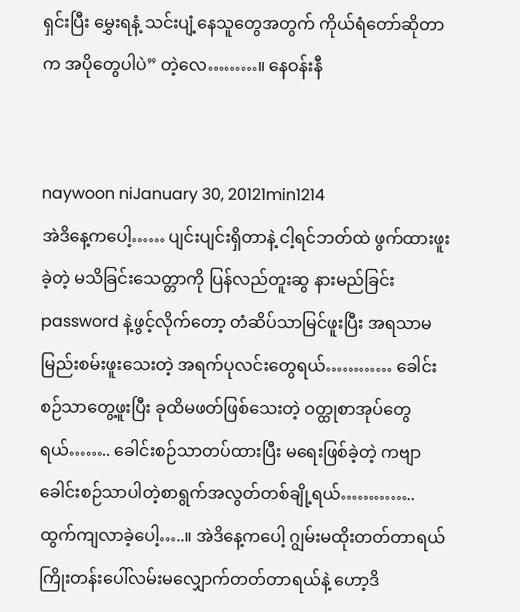ရှင်းပြီး မွှေးရနံ့ သင်းပျံ့နေသူတွေအတွက် ကိုယ်ရံတော်ဆိုတာက အပိုတွေပါပဲ” တဲ့လေ………။ နေဝန်းနီ


naywoon niJanuary 30, 20121min1214
အဲဒိနေ့ကပေါ့…… ပျင်းပျင်းရှိတာနဲ့ ငါ့ရင်ဘတ်ထဲ ဖွက်ထားဖူးခဲ့တဲ့ မသိခြင်းသေတ္တာကို ပြန်လည်တူးဆွ နားမည်ခြင်း password နဲ့ဖွင့်လိုက်တော့ တံဆိပ်သာမြင်ဖူးပြီး အရသာမမြည်းစမ်းဖူးသေးတဲ့ အရက်ပုလင်းတွေရယ်………… ခေါင်းစဉ်သာတွေ့ဖူးပြီး ခုထိမဖတ်ဖြစ်သေးတဲ့ ဝတ္ထုစာအုပ်တွေရယ်…….. ခေါင်းစဉ်သာတပ်ထားပြီး မရေးဖြစ်ခဲ့တဲ့ ကဗျာခေါင်းစဉ်သာပါတဲ့စာရွက်အလွတ်တစ်ချို့ရယ်………….. ထွက်ကျလာခဲ့ပေါ့…..။ အဲဒိနေ့ကပေါ့ ဂျွမ်းမထိုးတတ်တာရယ် ကြိုးတန်းပေါ်လမ်းမလျှောက်တတ်တာရယ်နဲ့ ဟော့ဒိ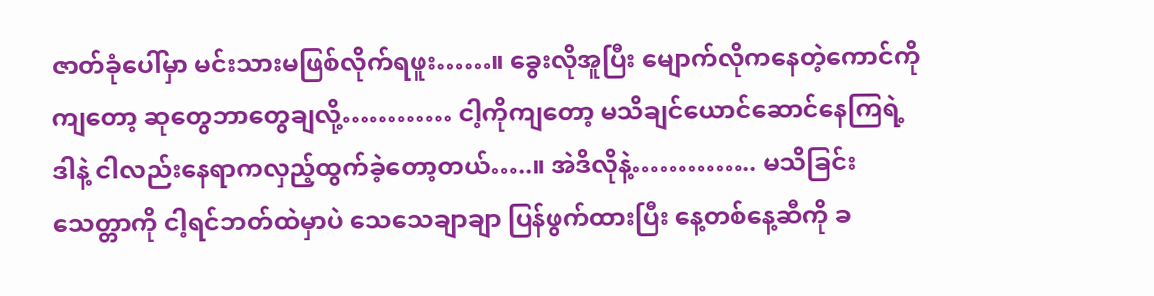ဇာတ်ခုံပေါ်မှာ မင်းသားမဖြစ်လိုက်ရဖူး……။ ခွေးလိုအူပြီး မျောက်လိုကနေတဲ့ကောင်ကိုကျတော့ ဆုတွေဘာတွေချလို့………… ငါ့ကိုကျတော့ မသိချင်ယောင်ဆောင်နေကြရဲ့ ဒါနဲ့ ငါလည်းနေရာကလှည့်ထွက်ခဲ့တော့တယ်…..။ အဲဒိလိုနဲ့………….. မသိခြင်းသေတ္တာကို ငါ့ရင်ဘတ်ထဲမှာပဲ သေသေချာချာ ပြန်ဖွက်ထားပြီး နေ့တစ်နေ့ဆီကို ခ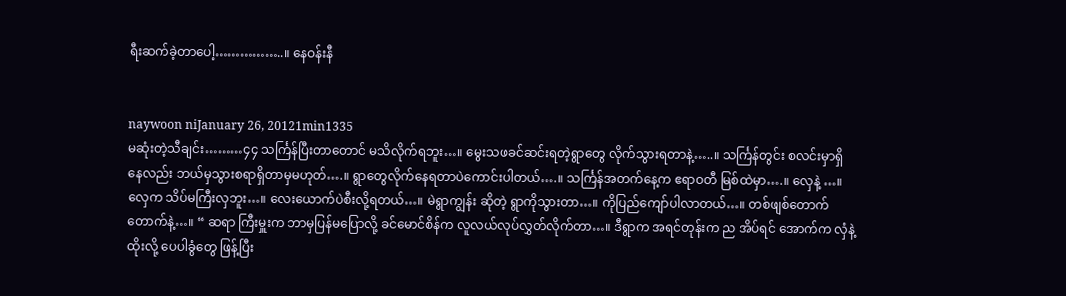ရီးဆက်ခဲ့တာပေါ့……………..။ နေဝန်းနီ


naywoon niJanuary 26, 20121min1335
မဆုံးတဲ့သီချင်း………၄၄ သင်္ကြန်ပြီးတာတောင် မသိလိုက်ရဘူး…။ မွေးသဖခင်ဆင်းရတဲ့ရွာတွေ လိုက်သွားရတာနဲ့…..။ သင်္ကြန်တွင်း စလင်းမှာရှိနေလည်း ဘယ်မှသွားစရာရှိတာမှမဟုတ်….။ ရွာတွေလိုက်နေရတာပဲကောင်းပါတယ်….။ သင်္ကြန်အတက်နေ့က ဧရာဝတီ မြစ်ထဲမှာ….။ လှေနဲ့ …။ လှေက သိပ်မကြီးလှဘူး…။ လေးယောက်ပဲစီးလို့ရတယ်…။ မဲရွာကျွန်း ဆိုတဲ့ ရွာကိုသွားတာ…။ ကိုပြည်ကျော်ပါလာတယ်…။ တစ်ဖျစ်တောက်တောက်နဲ့…။ “ ဆရာ ကြီးမှူးက ဘာမှပြန်မပြောလို့ ခင်မောင်စိန်က လူလယ်လုပ်လွှတ်လိုက်တာ…။ ဒီရွာက အရင်တုန်းက ည အိပ်ရင် အောက်က လှံနဲ့ ထိုးလို့ ပေပါခွံတွေ ဖြန့်ပြီး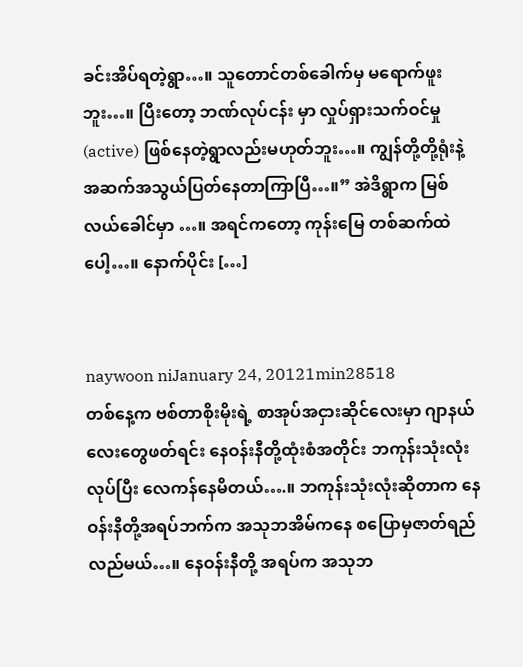ခင်းအိပ်ရတဲ့ရွာ…။ သူတောင်တစ်ခေါက်မှ မရောက်ဖူးဘူး…။ ပြီးတော့ ဘဏ်လုပ်ငန်း မှာ လှုပ်ရှားသက်ဝင်မှု (active) ဖြစ်နေတဲ့ရွာလည်းမဟုတ်ဘူး…။ ကျွန်တို့တို့ရုံးနဲ့ အဆက်အသွယ်ပြတ်နေတာကြာပြီ…။” အဲဒိရွာက မြစ်လယ်ခေါင်မှာ …။ အရင်ကတော့ ကုန်းမြေ တစ်ဆက်ထဲပေါ့…။ နောက်ပိုင်း […]


naywoon niJanuary 24, 20121min28518
တစ်နေ့က ဗစ်တာစိုးမိုးရဲ့ စာအုပ်အငှားဆိုင်လေးမှာ ဂျာနယ်လေးတွေဖတ်ရင်း နေဝန်းနီတို့ထုံးစံအတိုင်း ဘကုန်းသုံးလုံးလုပ်ပြီး လေကန်နေမိတယ်….။ ဘကုန်းသုံးလုံးဆိုတာက နေဝန်းနီတို့အရပ်ဘက်က အသုဘအိမ်ကနေ စပြောမှဇာတ်ရည်လည်မယ်…။ နေဝန်းနီတို့ အရပ်က အသုဘ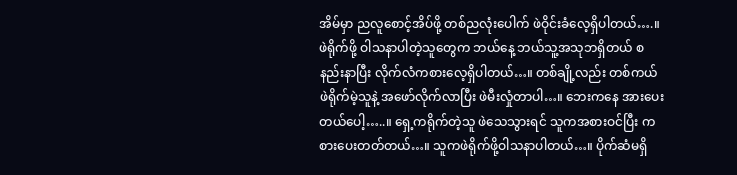အိမ်မှာ ညလူစောင့်အိပ်ဖို့ တစ်ညလုံးပေါက် ဖဲဝိုင်းခံလေ့ရှိပါတယ်….။ ဖဲရိုက်ဖို့ ဝါသနာပါတဲ့သူတွေက ဘယ်နေ့ ဘယ်သူ့အသုဘရှိတယ် စနည်းနာပြီး လိုက်လံကစားလေ့ရှိပါတယ်…။ တစ်ချို့လည်း တစ်ကယ်ဖဲရိုက်မဲ့သူနဲ့ အဖော်လိုက်လာပြီး ဖဲမီးလှုံတာပါ…။ ဘေးကနေ အားပေးတယ်ပေါ့…..။ ရှေ့ကရိုက်တဲ့သူ ဖဲသေသွားရင် သူကအစားဝင်ပြီး ကစားပေးတတ်တယ်…။ သူကဖဲရိုက်ဖို့ဝါသနာပါတယ်…။ ပိုက်ဆံမရှိ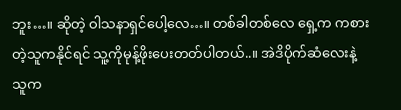ဘူး…။ ဆိုတဲ့ ဝါသနာရှင်ပေါ့လေ…။ တစ်ခါတစ်လေ ရှေ့က ကစားတဲ့သူကနိုင်ရင် သူ့ကိုမုန့်ဖိုးပေးတတ်ပါတယ်..။ အဲဒိပိုက်ဆံလေးနဲ့ သူက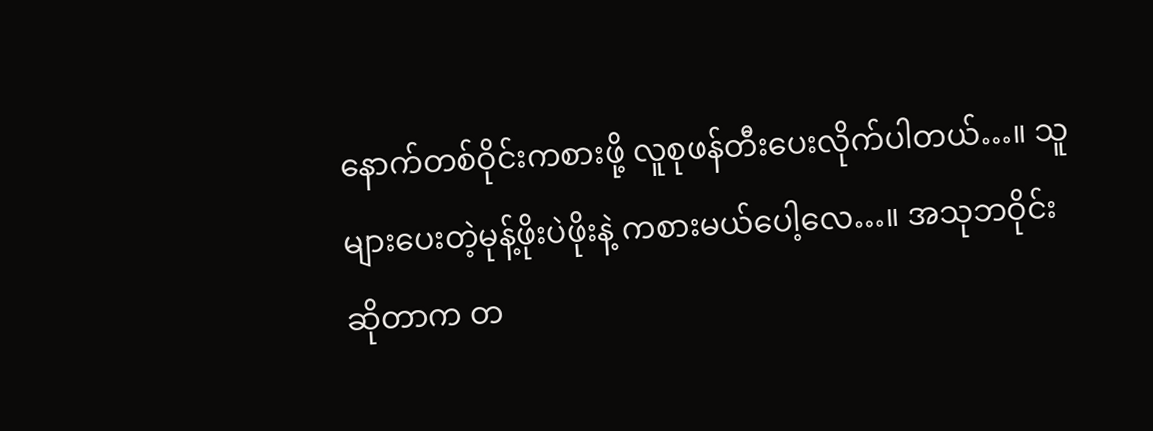နောက်တစ်ဝိုင်းကစားဖို့ လူစုဖန်တီးပေးလိုက်ပါတယ်…။ သူများပေးတဲ့မုန့်ဖိုးပဲဖိုးနဲ့ ကစားမယ်ပေါ့လေ…။ အသုဘဝိုင်းဆိုတာက တ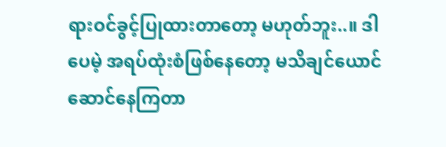ရားဝင်ခွင့်ပြုထားတာတော့ မဟုတ်ဘူး..။ ဒါပေမဲ့ အရပ်ထုံးစံဖြစ်နေတော့ မသိချင်ယောင်ဆောင်နေကြတာ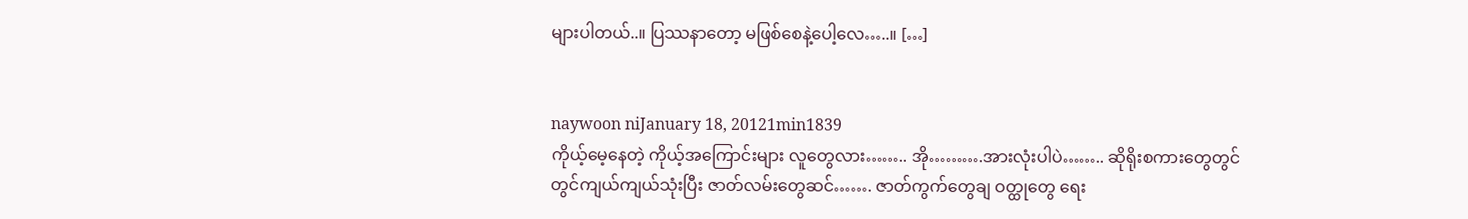များပါတယ်..။ ပြဿနာတော့ မဖြစ်စေနဲ့ပေါ့လေ…..။ […]


naywoon niJanuary 18, 20121min1839
ကိုယ့်မေ့နေတဲ့ ကိုယ့်အကြောင်းများ လူတွေလား…….. အို……….အားလုံးပါပဲ…….. ဆိုရိုးစကားတွေတွင်တွင်ကျယ်ကျယ်သုံးပြီး ဇာတ်လမ်းတွေဆင်……. ဇာတ်ကွက်တွေချ ဝတ္ထုတွေ ရေး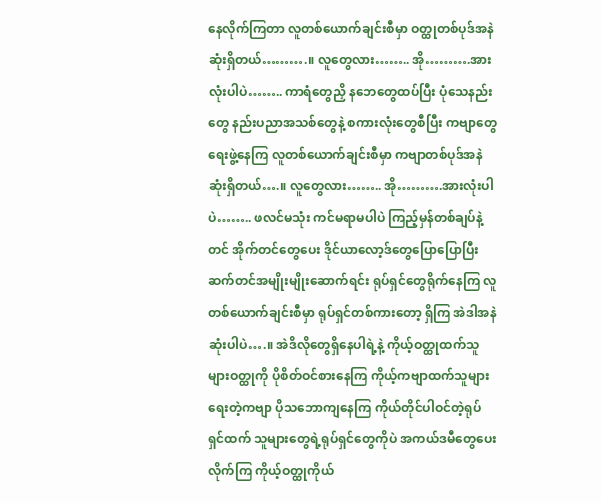နေလိုက်ကြတာ လူတစ်ယောက်ချင်းစီမှာ ဝတ္ထုတစ်ပုဒ်အနဲဆုံးရှိတယ်……….။ လူတွေလား…….. အို……….အားလုံးပါပဲ…….. ကာရံတွေညှိ နဘေတွေထပ်ပြီး ပုံသေနည်းတွေ နည်းပညာအသစ်တွေနဲ့ စကားလုံးတွေစီပြီး ကဗျာတွေရေးဖွဲ့နေကြ လူတစ်ယောက်ချင်းစီမှာ ကဗျာတစ်ပုဒ်အနဲဆုံးရှိတယ်….။ လူတွေလား…….. အို……….အားလုံးပါပဲ…….. ဖလင်မသုံး ကင်မရာမပါပဲ ကြည့်မှန်တစ်ချပ်နဲ့တင် အိုက်တင်တွေပေး ဒိုင်ယာလော့ဒ်တွေပြောပြောပြီး ဆက်တင်အမျိုးမျိုးဆောက်ရင်း ရုပ်ရှင်တွေရိုက်နေကြ လူတစ်ယောက်ချင်းစီမှာ ရုပ်ရှင်တစ်ကားတော့ ရှိကြ အဲဒါအနဲဆုံးပါပဲ….။ အဲဒိလိုတွေရှိနေပါရဲ့နဲ့ ကိုယ့်ဝတ္ထုထက်သူများဝတ္ထုကို ပိုစိတ်ဝင်စားနေကြ ကိုယ့်ကဗျာထက်သူများရေးတဲ့ကဗျာ ပိုသဘောကျနေကြ ကိုယ်တိုင်ပါဝင်တဲ့ရုပ်ရှင်ထက် သူများတွေရဲ့ရုပ်ရှင်တွေကိုပဲ အကယ်ဒမီတွေပေးလိုက်ကြ ကိုယ့်ဝတ္ထုကိုယ်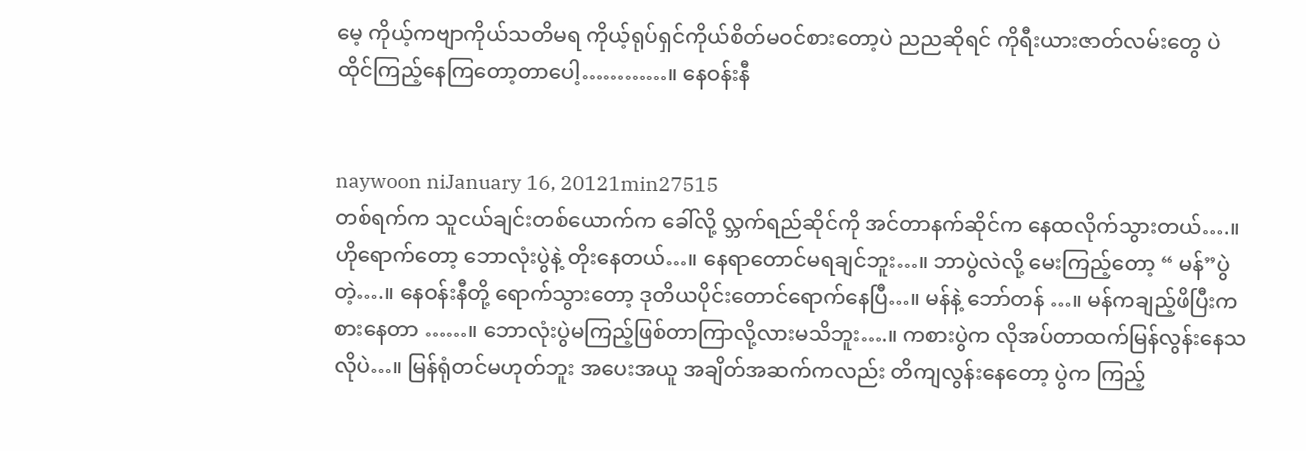မေ့ ကိုယ့်ကဗျာကိုယ်သတိမရ ကိုယ့်ရုပ်ရှင်ကိုယ်စိတ်မဝင်စားတော့ပဲ ညညဆိုရင် ကိုရီးယားဇာတ်လမ်းတွေ ပဲ ထိုင်ကြည့်နေကြတော့တာပေါ့…………။ နေဝန်းနီ


naywoon niJanuary 16, 20121min27515
တစ်ရက်က သူငယ်ချင်းတစ်ယောက်က ခေါ်လို့ လ္ဘက်ရည်ဆိုင်ကို အင်တာနက်ဆိုင်က နေထလိုက်သွားတယ်….။ ဟိုရောက်တော့ ဘောလုံးပွဲနဲ့ တိုးနေတယ်…။ နေရာတောင်မရချင်ဘူး…။ ဘာပွဲလဲလို့ မေးကြည့်တော့ “ မန်”ပွဲတဲ့….။ နေဝန်းနီတို့ ရောက်သွားတော့ ဒုတိယပိုင်းတောင်ရောက်နေပြီ…။ မန်နဲ့ ဘော်တန် …။ မန်ကချည့်ဖိပြီးကစားနေတာ ……။ ဘောလုံးပွဲမကြည့်ဖြစ်တာကြာလို့လားမသိဘူး….။ ကစားပွဲက လိုအပ်တာထက်မြန်လွန်းနေသလိုပဲ…။ မြန်ရုံတင်မဟုတ်ဘူး အပေးအယူ အချိတ်အဆက်ကလည်း တိကျလွန်းနေတော့ ပွဲက ကြည့်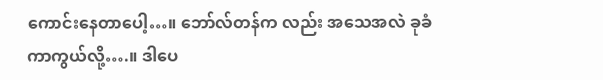ကောင်းနေတာပေါ့…။ ဘော်လ်တန်က လည်း အသေအလဲ ခုခံကာကွယ်လို့….။ ဒါပေ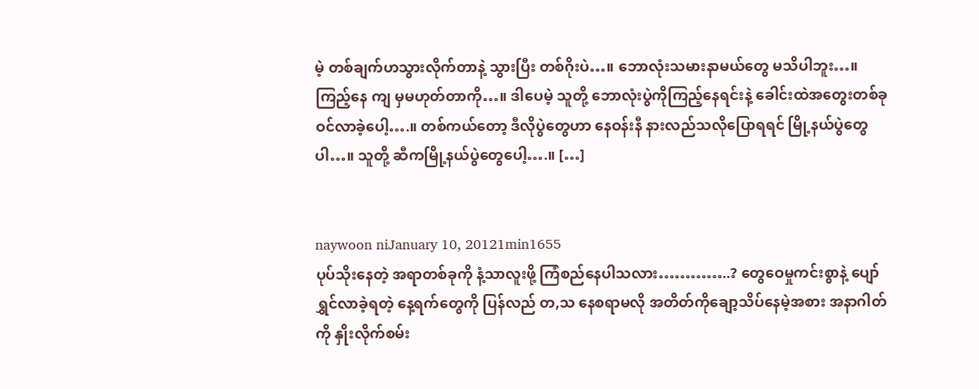မဲ့ တစ်ချက်ဟသွားလိုက်တာနဲ့ သွားပြီး တစ်ဂိုးပဲ…။ ဘောလုံးသမားနာမယ်တွေ မသိပါဘူး…။ ကြည့်နေ ကျ မှမဟုတ်တာကို…။ ဒါပေမဲ့ သူတို့ ဘောလုံးပွဲကိုကြည့်နေရင်းနဲ့ ခေါင်းထဲအတွေးတစ်ခုဝင်လာခဲ့ပေါ့….။ တစ်ကယ်တော့ ဒီလိုပွဲတွေဟာ နေဝန်းနီ နားလည်သလိုပြောရရင် မြို့နယ်ပွဲတွေပါ…။ သူတို့ ဆီကမြို့နယ်ပွဲတွေပေါ့….။ […]


naywoon niJanuary 10, 20121min1655
ပုပ်သိုးနေတဲ့ အရာတစ်ခုကို နံ့သာလူးဖို့ ကြံစည်နေပါသလား…………..? တွေဝေမှုကင်းစွာနဲ့ ပျော်ရွှင်လာခဲ့ရတဲ့ နေ့ရက်တွေကို ပြန်လည် တ,သ နေစရာမလို အတိတ်ကိုချော့သိပ်နေမဲ့အစား အနာဂါတ်ကို နှိုးလိုက်စမ်း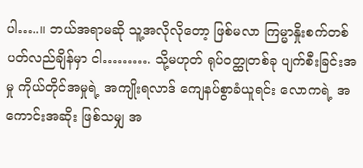ပါ…..။ ဘယ်အရာမဆို သူ့အလိုလိုတော့ ဖြစ်မလာ ကြမ္မာနှိုးစက်တစ်ပတ်လည်ချိန်မှာ ငါ………. သို့မဟုတ် ရုပ်ဝတ္ထုတစ်ခု ပျက်စီးခြင်းအမှု ကိုယ်တိုင်အမှုရဲ့ အကျိုးရလာဒ် ကျေနပ်စွာခံယူရင်း လောကရဲ့ အကောင်းအဆိုး ဖြစ်သမျှ အ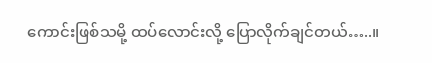ကောင်းဖြစ်သမို့ ထပ်လောင်းလို့ ပြောလိုက်ချင်တယ်…..။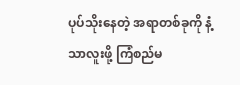ပုပ်သိုးနေတဲ့ အရာတစ်ခုကို နံ့သာလူးဖို့ ကြံစည်မ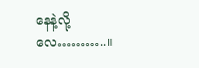နေနဲ့လို့လေ………..။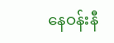နေဝန်းနီ